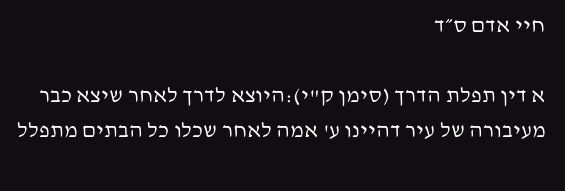חיי אדם ס״ד

א דין תפלת הדרך (סימן ק"י):היוצא לדרך לאחר שיצא כבר מעיבורה של עיר דהיינו ע' אמה לאחר שכלו כל הבתים מתפלל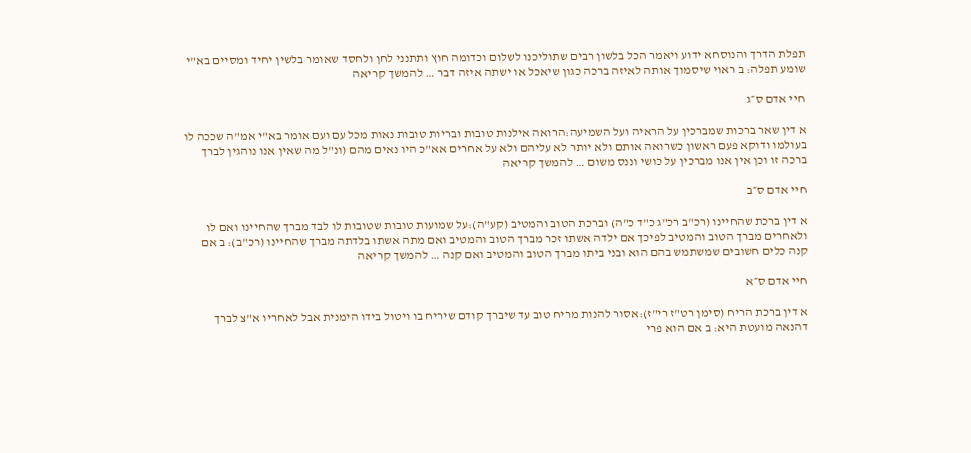תפלת הדרך והנוסחא ידוע ויאמר הכל בלשון רבים שתוליכנו לשלום וכדומה חוץ ותתנני לחן ולחסד שאומר בלשין יחיד ומסיים בא"י שומע תפלה: ב ראוי שיסמוך אותה לאיזה ברכה כגון שיאכל או ישתה איזה דבר … להמשך קריאה

חיי אדם ס״ג

א דין שאר ברכות שמברכין על הראיה ועל השמיעה:הרואה אילנות טובות ובריות טובות נאות מכל עם ועם אומר בא"י אמ"ה שככה לו בעולמו ודוקא פעם ראשון כשרואה אותם ולא יותר לא עליהם ולא על אחרים אא"כ היו נאים מהם (ונ"ל מה שאין אנו נוהגין לברך ברכה זו וכן אין אנו מברכין על כושי וננס משום … להמשך קריאה

חיי אדם ס״ב

א דין ברכת שהחיינו (רכ"ב רכ"ג כ"ד כ"ה) וברכת הטוב והמטיב (קע"ה):על שמועות טובות שטובות לו לבד מברך שהחיינו ואם לו ולאחרים מברך הטוב והמטיב לפיכך אם ילדה אשתו זכר מברך הטוב והמטיב ואם מתה אשתו בלדתה מברך שהחיינו (רכ"ב): ב אם קנה כלים חשובים שמשתמש בהם הוא ובני ביתו מברך הטוב והמטיב ואם קנה … להמשך קריאה

חיי אדם ס״א

א דין ברכת הריח (סימן רט"ז רי"ז):אסור להנות מריח טוב עד שיברך קודם שיריח בו ויטול בידו הימנית אבל לאחריו א"צ לברך דהנאה מועטת היא: ב אם הוא פרי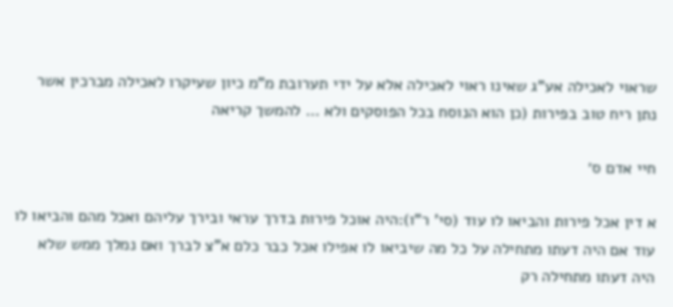שראוי לאכילה אע"ג שאינו ראוי לאכילה אלא על ידי תערובת מ"מ כיון שעיקרו לאכילה מברכין אשר נתן ריח טוב בפירות (כן הוא הנוסח בכל הפוסקים ולא … להמשך קריאה

חיי אדם ס׳

א דין אכל פירות והביאו לו עוד (סי' ר"ו):היה אוכל פירות בדרך עראי ובירך עליהם ואכל מהם והביאו לו עוד אם היה דעתו מתחילה על כל מה שיביאו לו אפילו אכל כבר כלם א"צ לברך ואם נמלך ממש שלא היה דעתו מתחילה רק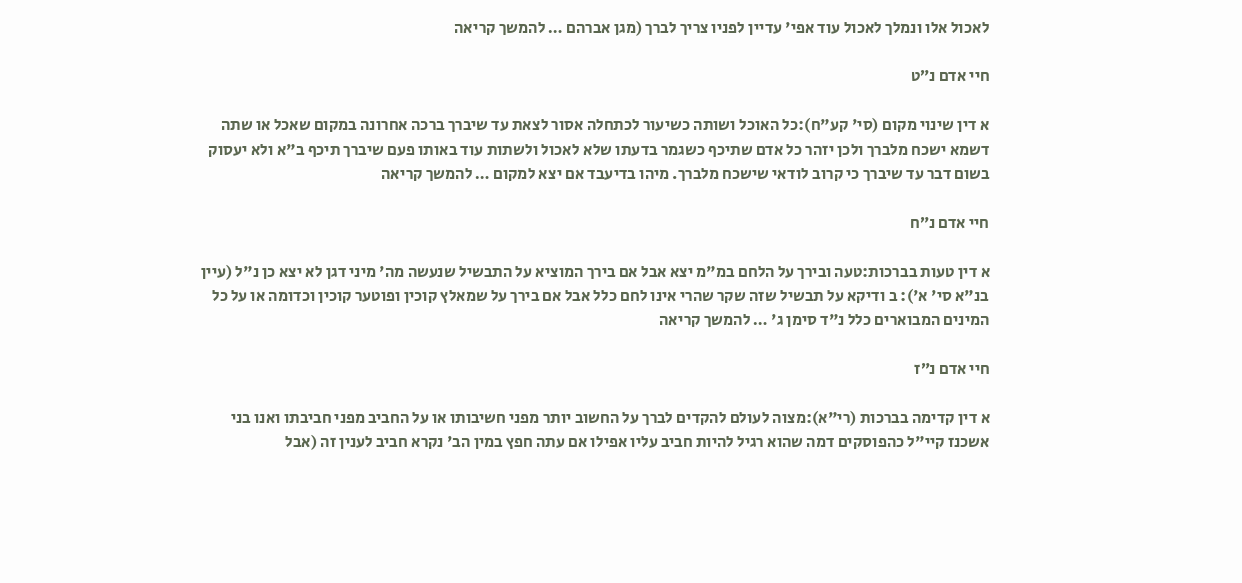לאכול אלו ונמלך לאכול עוד אפי' עדיין לפניו צריך לברך (מגן אברהם … להמשך קריאה

חיי אדם נ״ט

א דין שינוי מקום (סי' קע"ח):כל האוכל ושותה כשיעור לכתחלה אסור לצאת עד שיברך ברכה אחרונה במקום שאכל או שתה דשמא ישכח מלברך ולכן יזהר כל אדם שתיכף כשגמר בדעתו שלא לאכול ולשתות עוד באותו פעם שיברך תיכף ב"א ולא יעסוק בשום דבר עד שיברך כי קרוב לודאי שישכח מלברך. מיהו בדיעבד אם יצא למקום … להמשך קריאה

חיי אדם נ״ח

א דין טעות בברכות:טעה ובירך על הלחם במ"מ יצא אבל אם בירך המוציא על התבשיל שנעשה מה' מיני דגן לא יצא כן נ"ל (עיין בנ"א סי' א'): ב ודיקא על תבשיל שזה שקר שהרי אינו לחם כלל אבל אם בירך על שמאלץ קוכין ופוטער קוכין וכדומה או על כל המינים המבוארים כלל נ"ד סימן ג' … להמשך קריאה

חיי אדם נ״ז

א דין קדימה בברכות (רי"א):מצוה לעולם להקדים לברך על החשוב יותר מפני חשיבותו או על החביב מפני חביבתו ואנו בני אשכנז קיי"ל כהפוסקים דמה שהוא רגיל להיות חביב עליו אפילו אם עתה חפץ במין הב' נקרא חביב לענין זה (אבל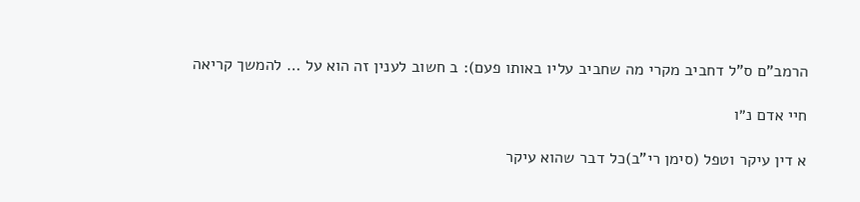הרמב"ם ס"ל דחביב מקרי מה שחביב עליו באותו פעם): ב חשוב לענין זה הוא על … להמשך קריאה

חיי אדם נ״ו

א דין עיקר וטפל (סימן רי"ב)כל דבר שהוא עיקר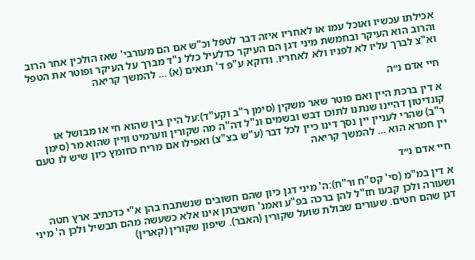אכילתו עכשיו ואוכל עמו או לאחריו איזה דבר לטפל וכ"ש אם הם מעורבי' שאז הולכין אחר הרוב והרוב הוא העיקר ובחמשת מיני דגן הם העיקר כדלעיל כלל נ"ד מברך על העיקר ופוטר את הטפל וא"צ לברך עליו לא לפניו ולא לאחריו. ודוקא ע"פ ד' תנאים (א) … להמשך קריאה

חיי אדם נ״ה

א דין ברכת היין ואם פוטר שאר משקין (סימן ר"ב וקע"ד):על היין בין שהוא חי או מבושל או קונדיטון דהיינו שנתנו לתוכו דבש ובשמים ונ"ל דה"ה מה שקורין ווערמיט וויין שהוא מר (סימן ר"ב) שהרי לעניין יין נסך דינו כיין לכל דבר (ע"ש בצ"צ) ואפילו אם מריח כחומץ כיון שיש לו טעם יין חמרא הוא … להמשך קריאה

חיי אדם נ״ד

א דין במ"מ (סי' קס"ח ור"ח):ה' מיני דגן כיון שהם חשובים שנשתבח בהן א"י כדכתיב ארץ חטה ושעורה ולכן קבעו חז"ל להן ברכה בפ"ע ואמנ' חשיבתן אינו אלא כשעשה מהם תבשיל ולכן ה' מיני דגן שהם חטים. שעורים שבולת שועל שקורין (האבר). שיפון שקורין (קארין)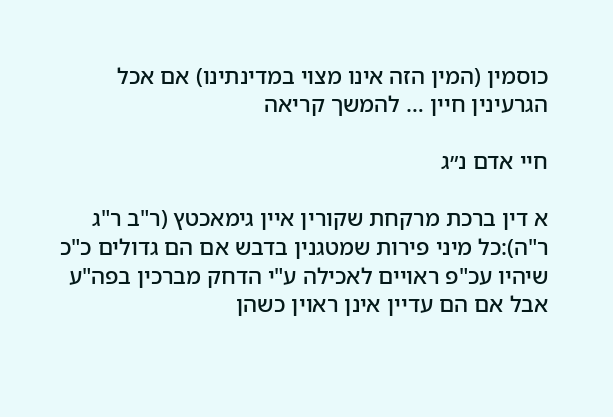כוסמין (המין הזה אינו מצוי במדינתינו) אם אכל הגרעינין חיין … להמשך קריאה

חיי אדם נ״ג

א דין ברכת מרקחת שקורין איין גימאכטץ (ר"ב ר"ג ר"ה):כל מיני פירות שמטגנין בדבש אם הם גדולים כ"כ שיהיו עכ"פ ראויים לאכילה ע"י הדחק מברכין בפה"ע אבל אם הם עדיין אינן ראוין כשהן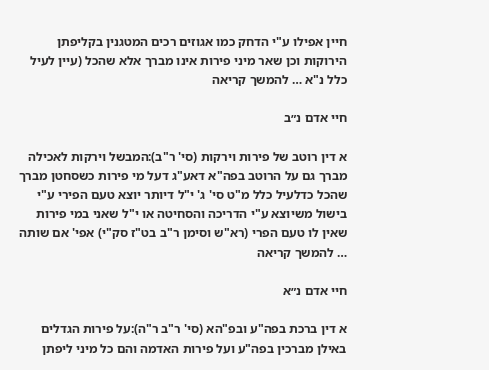חיין אפילו ע"י הדחק כמו אגוזים רכים המטגנין בקליפתן הירוקות וכן שאר מיני פירות אינו מברך אלא שהכל (עיין לעיל כלל נ"א … להמשך קריאה

חיי אדם נ״ב

א דין רוטב של פירות וירקות (סי' ר"ב):המבשל וירקות לאכילה מברך גם על הרוטב בפה"א דאע"ג דעל מי פירות כשסחטן מברך שהכל כדלעיל כלל מ"ט סי' ג' י"ל דיותר יוצא טעם הפירי ע"י בישול משיוצא ע"י הדריכה והסחיטה או י"ל שאני במי פירות שאין לו טעם הפרי (רא"ש וסימן ר"ב בט"ז סק"י) אפי' אם שותה … להמשך קריאה

חיי אדם נ״א

א דין ברכת בפה"ע ובפ"הא (סי' ר"ב ר"ה):על פירות הגדלים באילן מברכין בפה"ע ועל פירות האדמה והם כל מיני ליפתן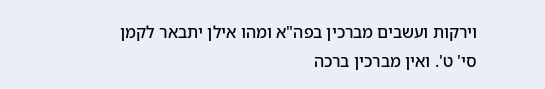וירקות ועשבים מברכין בפה"א ומהו אילן יתבאר לקמן סי' ט'. ואין מברכין ברכה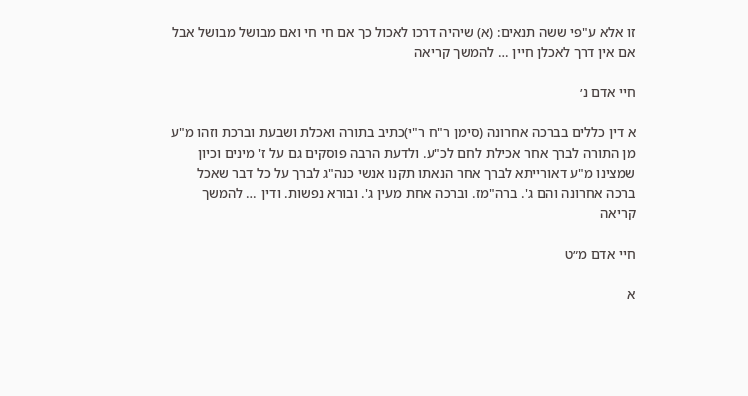זו אלא ע"פי ששה תנאים: (א) שיהיה דרכו לאכול כך אם חי חי ואם מבושל מבושל אבל אם אין דרך לאכלן חיין … להמשך קריאה

חיי אדם נ׳

א דין כללים בברכה אחרונה (סימן ר"ח ר"י)כתיב בתורה ואכלת ושבעת וברכת וזהו מ"ע מן התורה לברך אחר אכילת לחם לכ"ע. ולדעת הרבה פוסקים גם על ז' מינים וכיון שמצינו מ"ע דאורייתא לברך אחר הנאתו תקנו אנשי כנה"ג לברך על כל דבר שאכל ברכה אחרונה והם ג'. ברה"מז. וברכה אחת מעין ג'. ובורא נפשות. ודין … להמשך קריאה

חיי אדם מ״ט

א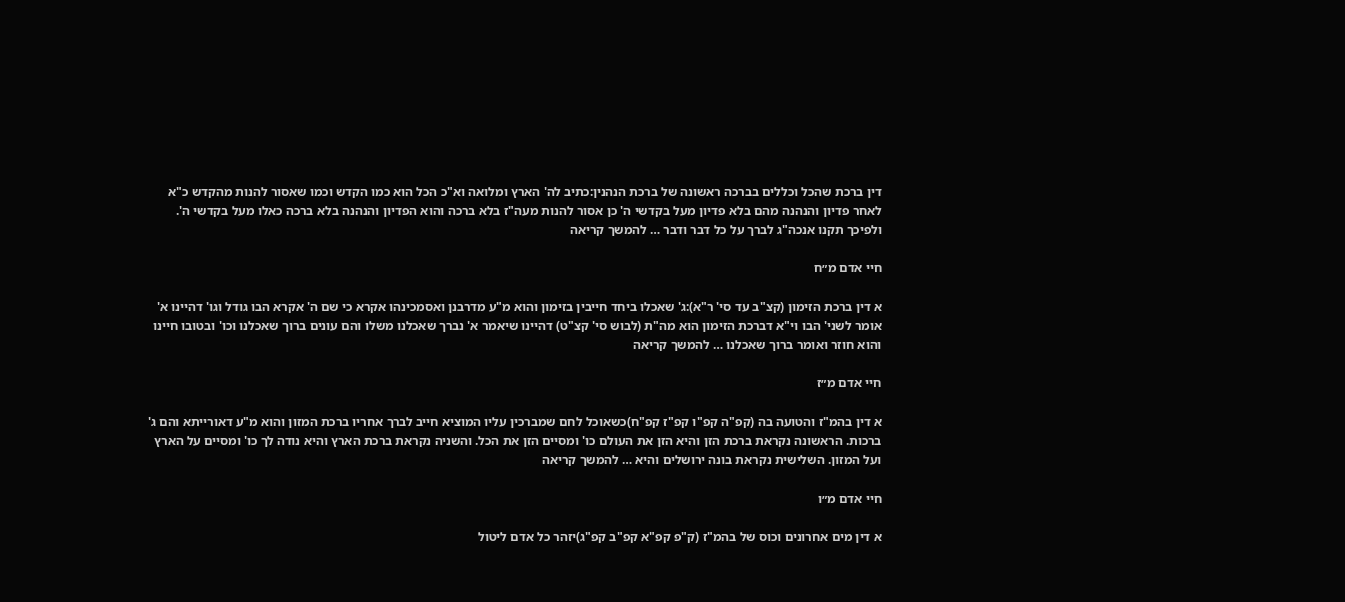דין ברכת שהכל וכללים בברכה ראשונה של ברכת הנהנין:כתיב לה' הארץ ומלואה וא"כ הכל הוא כמו הקדש וכמו שאסור להנות מהקדש כ"א לאחר פדיון והנהנה מהם בלא פדיון מעל בקדשי ה' כן אסור להנות מעה"ז בלא ברכה והוא הפדיון והנהנה בלא ברכה כאלו מעל בקדשי ה'. ולפיכך תקנו אנכה"ג לברך על כל דבר ודבר … להמשך קריאה

חיי אדם מ״ח

א דין ברכת הזימון (קצ"ב עד סי' ר"א):ג' שאכלו ביחד חייבין בזימון והוא מ"ע מדרבנן ואסמכינהו אקרא כי שם ה' אקרא הבו גודל וגו' דהיינו א' אומר לשני' הבו וי"א דברכת הזימון הוא מה"ת (לבוש סי' קצ"ט) דהיינו שיאמר א' נברך שאכלנו משלו והם עונים ברוך שאכלנו וכו' ובטובו חיינו והוא חוזר ואומר ברוך שאכלנו … להמשך קריאה

חיי אדם מ״ז

א דין בהמ"ז והטועה בה (קפ"ה קפ"ו קפ"ז קפ"ח)כשאוכל לחם שמברכין עליו המוציא חייב לברך אחריו ברכת המזון והוא מ"ע דאורייתא והם ג' ברכות. הראשונה נקראת ברכת הזן והיא הזן את העולם כו' ומסיים הזן את הכל. והשניה נקראת ברכת הארץ והיא נודה לך כו' ומסיים על הארץ ועל המזון. השלישית נקראת בונה ירושלים והיא … להמשך קריאה

חיי אדם מ״ו

א דין מים אחרונים וכוס של בהמ"ז (ק"פ קפ"א קפ"ב קפ"ג)יזהר כל אדם ליטול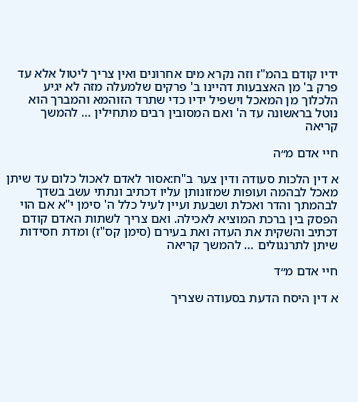ידיו קודם בהמ"ז וזה נקרא מים אחרונים ואין צריך ליטול אלא עד פרק ב' מן האצבעות דהיינו ב' פרקים שלמעלה מזה לא יגיע הלכלוך מן המאכל וישפיל ידיו כדי שתרד הזוהמא והמברך הוא נוטל בראשונה עד ה' ואם המסובין רבים מתחילין … להמשך קריאה

חיי אדם מ״ה

א דין הלכות סעודה ודין צער ב"ח:אסור לאדם לאכול כלום עד שיתן מאכל לבהמה ועופות שמזונותן עליו דכתיב ונתתי עשב בשדך לבהמתך והדר ואכלת ושבעת ועיין לעיל כלל ה' סימן י"א אם הוי הפסק בין ברכת המוציא לאכילה. ואם צריך לשתות האדם קודם דכתיב והשקית את העדה ואת בעירם (סימן קס"ז) ומדת חסידות שיתן לתרנגולים … להמשך קריאה

חיי אדם מ״ד

א דין היסח הדעת בסעודה שצריך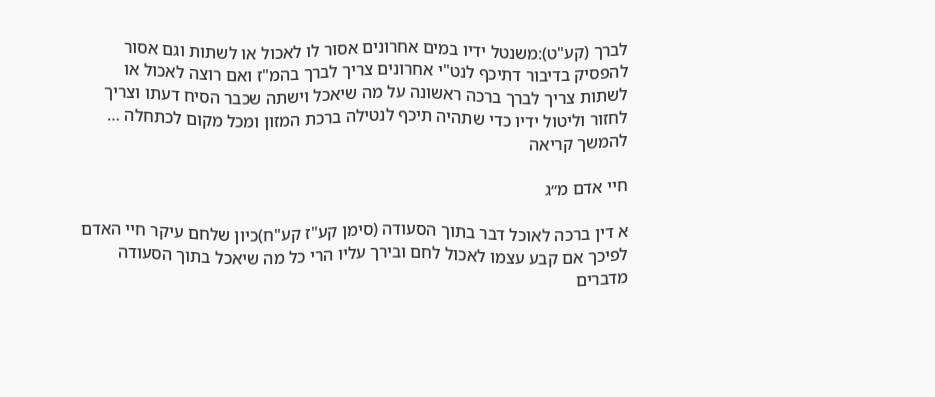לברך (קע"ט):משנטל ידיו במים אחרונים אסור לו לאכול או לשתות וגם אסור להפסיק בדיבור דתיכף לנט"י אחרונים צריך לברך בהמ"ז ואם רוצה לאכול או לשתות צריך לברך ברכה ראשונה על מה שיאכל וישתה שכבר הסיח דעתו וצריך לחזור וליטול ידיו כדי שתהיה תיכף לנטילה ברכת המזון ומכל מקום לכתחלה … להמשך קריאה

חיי אדם מ״ג

א דין ברכה לאוכל דבר בתוך הסעודה (סימן קע"ז קע"ח)כיון שלחם עיקר חיי האדם לפיכך אם קבע עצמו לאכול לחם ובירך עליו הרי כל מה שיאכל בתוך הסעודה מדברים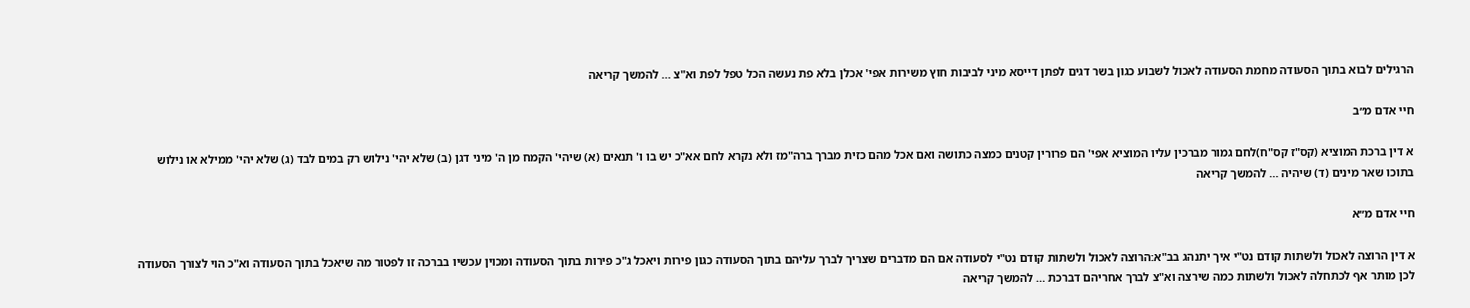הרגילים לבוא בתוך הסעודה מחמת הסעודה לאכול לשבוע כגון בשר דגים לפתן דייסא מיני לביבות חוץ משירות אפי' אכלן בלא פת נעשה הכל טפל לפת וא"צ … להמשך קריאה

חיי אדם מ״ב

א דין ברכת המוציא (קס"ז קס"ח)לחם גמור מברכין עליו המוציא אפי' הם פרורין קטנים כמצה כתושה ואם אכל מהם כזית מברך ברה"מז ולא נקרא לחם אא"כ יש בו ו' תנאים (א) שיהי' הקמח מן ה' מיני דגן (ב) שלא יהי' נילוש רק במים לבד (ג) שלא יהי' ממילא או נילוש בתוכו שאר מינים (ד) שיהיה … להמשך קריאה

חיי אדם מ״א

א דין הרוצה לאכול ולשתות קודם נט"י איך יתנהג בב"א:הרוצה לאכול ולשתות קודם נט"י לסעודה אם הם מדברים שצריך לברך עליהם בתוך הסעודה כגון פירות ויאכל ג"כ פירות בתוך הסעודה ומכוין עכשיו בברכה זו לפטור מה שיאכל בתוך הסעודה וא"כ הוי לצורך הסעודה לכן מותר אף לכתחלה לאכול ולשתות כמה שירצה וא"צ לברך אחריהם דברכת … להמשך קריאה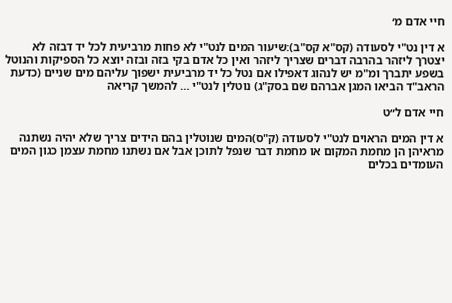חיי אדם מ׳

א דין נט"י לסעודה (קס"א קס"ב):שיעור המים לנט"י לא פחות מרביעית לכל יד דבזה לא יצטרך ליזהר בהרבה דברים שצריך ליזהר ואין כל אדם בקי בזה ובזה יוצא כל הספיקות והנוטל בשפע יתברך ומ"מ יש לנהוג דאפילו אם נטל כל יד מרביעית ישפוך עליהם מים שניים (כדעת הראב"ד הביאו המגן אברהם שם בסק"ג) נוטלין לנט"י … להמשך קריאה

חיי אדם ל״ט

א דין המים הראוים לנט"י לסעודה (ק"ס)המים שנוטלין בהם הידים צריך שלא יהיה נשתנה מראיהן הן מחמת המקום או מחמת דבר שנפל לתוכן אבל אם נשתנו מחמת עצמן כגון המים העומדים בכלים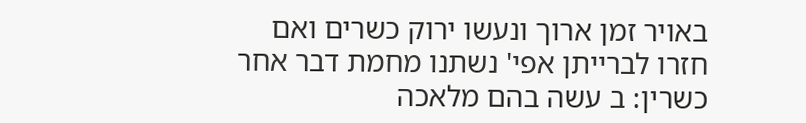באויר זמן ארוך ונעשו ירוק כשרים ואם חזרו לברייתן אפי' נשתנו מחמת דבר אחר כשרין: ב עשה בהם מלאכה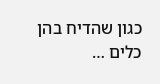כגון שהדיח בהן כלים …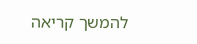להמשך קריאה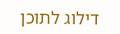דילוג לתוכן